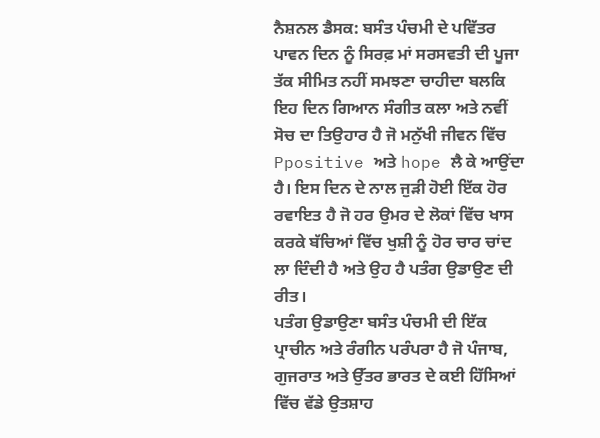ਨੈਸ਼ਨਲ ਡੈਸਕ: ਬਸੰਤ ਪੰਚਮੀ ਦੇ ਪਵਿੱਤਰ ਪਾਵਨ ਦਿਨ ਨੂੰ ਸਿਰਫ਼ ਮਾਂ ਸਰਸਵਤੀ ਦੀ ਪੂਜਾ ਤੱਕ ਸੀਮਿਤ ਨਹੀਂ ਸਮਝਣਾ ਚਾਹੀਦਾ ਬਲਕਿ ਇਹ ਦਿਨ ਗਿਆਨ ਸੰਗੀਤ ਕਲਾ ਅਤੇ ਨਵੀਂ ਸੋਚ ਦਾ ਤਿਉਹਾਰ ਹੈ ਜੋ ਮਨੁੱਖੀ ਜੀਵਨ ਵਿੱਚ Ppositive ਅਤੇ hope ਲੈ ਕੇ ਆਉਂਦਾ ਹੈ। ਇਸ ਦਿਨ ਦੇ ਨਾਲ ਜੁੜੀ ਹੋਈ ਇੱਕ ਹੋਰ ਰਵਾਇਤ ਹੈ ਜੋ ਹਰ ਉਮਰ ਦੇ ਲੋਕਾਂ ਵਿੱਚ ਖਾਸ ਕਰਕੇ ਬੱਚਿਆਂ ਵਿੱਚ ਖੁਸ਼ੀ ਨੂੰ ਹੋਰ ਚਾਰ ਚਾਂਦ ਲਾ ਦਿੰਦੀ ਹੈ ਅਤੇ ਉਹ ਹੈ ਪਤੰਗ ਉਡਾਉਣ ਦੀ ਰੀਤ।
ਪਤੰਗ ਉਡਾਉਣਾ ਬਸੰਤ ਪੰਚਮੀ ਦੀ ਇੱਕ ਪ੍ਰਾਚੀਨ ਅਤੇ ਰੰਗੀਨ ਪਰੰਪਰਾ ਹੈ ਜੋ ਪੰਜਾਬ, ਗੁਜਰਾਤ ਅਤੇ ਉੱਤਰ ਭਾਰਤ ਦੇ ਕਈ ਹਿੱਸਿਆਂ ਵਿੱਚ ਵੱਡੇ ਉਤਸ਼ਾਹ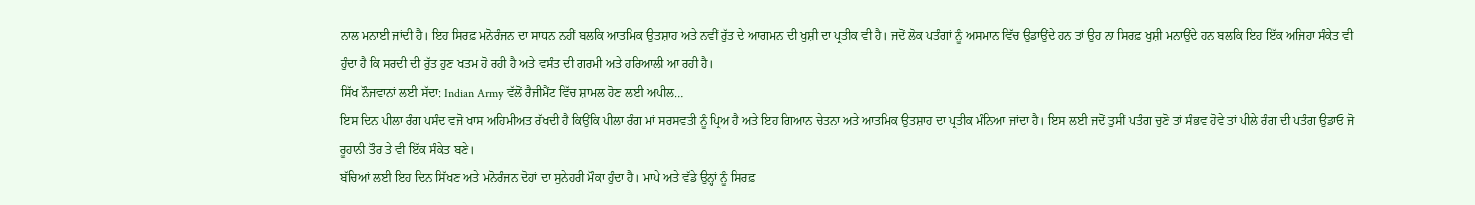ਨਾਲ ਮਨਾਈ ਜਾਂਦੀ ਹੈ। ਇਹ ਸਿਰਫ਼ ਮਨੋਰੰਜਨ ਦਾ ਸਾਧਨ ਨਹੀਂ ਬਲਕਿ ਆਤਮਿਕ ਉਤਸ਼ਾਹ ਅਤੇ ਨਵੀਂ ਰੁੱਤ ਦੇ ਆਗਮਨ ਦੀ ਖੁਸ਼ੀ ਦਾ ਪ੍ਰਤੀਕ ਵੀ ਹੈ। ਜਦੋਂ ਲੋਕ ਪਤੰਗਾਂ ਨੂੰ ਅਸਮਾਨ ਵਿੱਚ ਉਡਾਉਂਦੇ ਹਨ ਤਾਂ ਉਹ ਨਾ ਸਿਰਫ਼ ਖੁਸ਼ੀ ਮਨਾਉਂਦੇ ਹਨ ਬਲਕਿ ਇਹ ਇੱਕ ਅਜਿਹਾ ਸੰਕੇਤ ਵੀ ਹੁੰਦਾ ਹੈ ਕਿ ਸਰਦੀ ਦੀ ਰੁੱਤ ਹੁਣ ਖਤਮ ਹੋ ਰਹੀ ਹੈ ਅਤੇ ਵਸੰਤ ਦੀ ਗਰਮੀ ਅਤੇ ਹਰਿਆਲੀ ਆ ਰਹੀ ਹੈ।
ਸਿੱਖ ਨੌਜਵਾਨਾਂ ਲਈ ਸੱਦਾ: Indian Army ਵੱਲੋਂ ਰੈਜੀਮੈਂਟ ਵਿੱਚ ਸ਼ਾਮਲ ਹੋਣ ਲਈ ਅਪੀਲ…
ਇਸ ਦਿਨ ਪੀਲਾ ਰੰਗ ਪਸੰਦ ਵਜੋ ਖਾਸ ਅਹਿਮੀਅਤ ਰੱਖਦੀ ਹੈ ਕਿਉਂਕਿ ਪੀਲਾ ਰੰਗ ਮਾਂ ਸਰਸਵਤੀ ਨੂੰ ਪ੍ਰਿਅ ਹੈ ਅਤੇ ਇਹ ਗਿਆਨ ਚੇਤਨਾ ਅਤੇ ਆਤਮਿਕ ਉਤਸ਼ਾਹ ਦਾ ਪ੍ਰਤੀਕ ਮੰਨਿਆ ਜਾਂਦਾ ਹੈ। ਇਸ ਲਈ ਜਦੋਂ ਤੁਸੀਂ ਪਤੰਗ ਚੁਣੋ ਤਾਂ ਸੰਭਵ ਹੋਵੇ ਤਾਂ ਪੀਲੇ ਰੰਗ ਦੀ ਪਤੰਗ ਉਡਾਓ ਜੋ ਰੂਹਾਨੀ ਤੌਰ ਤੇ ਵੀ ਇੱਕ ਸੰਕੇਤ ਬਣੇ।
ਬੱਚਿਆਂ ਲਈ ਇਹ ਦਿਨ ਸਿੱਖਣ ਅਤੇ ਮਨੋਰੰਜਨ ਦੋਹਾਂ ਦਾ ਸੁਨੇਹਰੀ ਮੌਕਾ ਹੁੰਦਾ ਹੈ। ਮਾਪੇ ਅਤੇ ਵੱਡੇ ਉਨ੍ਹਾਂ ਨੂੰ ਸਿਰਫ਼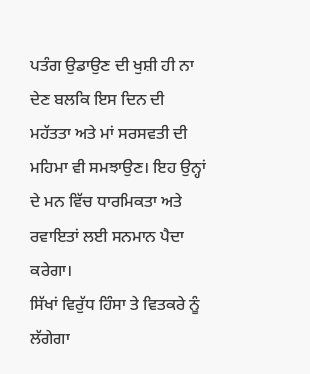ਪਤੰਗ ਉਡਾਉਣ ਦੀ ਖੁਸ਼ੀ ਹੀ ਨਾ ਦੇਣ ਬਲਕਿ ਇਸ ਦਿਨ ਦੀ ਮਹੱਤਤਾ ਅਤੇ ਮਾਂ ਸਰਸਵਤੀ ਦੀ ਮਹਿਮਾ ਵੀ ਸਮਝਾਉਣ। ਇਹ ਉਨ੍ਹਾਂ ਦੇ ਮਨ ਵਿੱਚ ਧਾਰਮਿਕਤਾ ਅਤੇ ਰਵਾਇਤਾਂ ਲਈ ਸਨਮਾਨ ਪੈਦਾ ਕਰੇਗਾ।
ਸਿੱਖਾਂ ਵਿਰੁੱਧ ਹਿੰਸਾ ਤੇ ਵਿਤਕਰੇ ਨੂੰ ਲੱਗੇਗਾ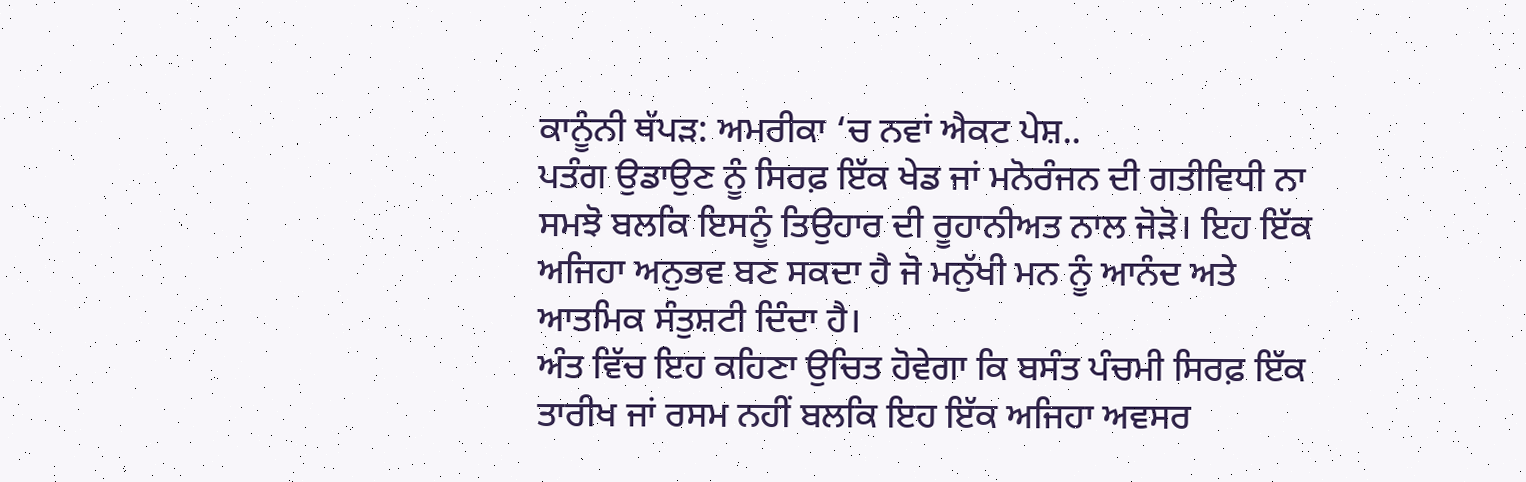ਕਾਨੂੰਨੀ ਥੱਪੜ: ਅਮਰੀਕਾ ‘ਚ ਨਵਾਂ ਐਕਟ ਪੇਸ਼..
ਪਤੰਗ ਉਡਾਉਣ ਨੂੰ ਸਿਰਫ਼ ਇੱਕ ਖੇਡ ਜਾਂ ਮਨੋਰੰਜਨ ਦੀ ਗਤੀਵਿਧੀ ਨਾ ਸਮਝੋ ਬਲਕਿ ਇਸਨੂੰ ਤਿਉਹਾਰ ਦੀ ਰੂਹਾਨੀਅਤ ਨਾਲ ਜੋੜੋ। ਇਹ ਇੱਕ ਅਜਿਹਾ ਅਨੁਭਵ ਬਣ ਸਕਦਾ ਹੈ ਜੋ ਮਨੁੱਖੀ ਮਨ ਨੂੰ ਆਨੰਦ ਅਤੇ ਆਤਮਿਕ ਸੰਤੁਸ਼ਟੀ ਦਿੰਦਾ ਹੈ।
ਅੰਤ ਵਿੱਚ ਇਹ ਕਹਿਣਾ ਉਚਿਤ ਹੋਵੇਗਾ ਕਿ ਬਸੰਤ ਪੰਚਮੀ ਸਿਰਫ਼ ਇੱਕ ਤਾਰੀਖ ਜਾਂ ਰਸਮ ਨਹੀਂ ਬਲਕਿ ਇਹ ਇੱਕ ਅਜਿਹਾ ਅਵਸਰ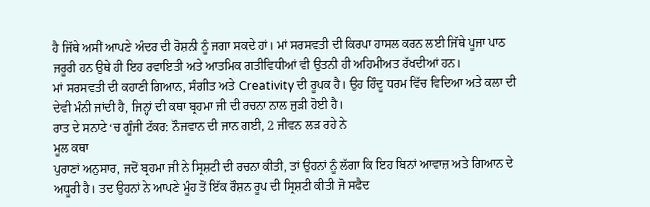ਹੈ ਜਿੱਥੇ ਅਸੀਂ ਆਪਣੇ ਅੰਦਰ ਦੀ ਰੋਸ਼ਨੀ ਨੂੰ ਜਗਾ ਸਕਦੇ ਹਾਂ। ਮਾਂ ਸਰਸਵਤੀ ਦੀ ਕਿਰਪਾ ਹਾਸਲ ਕਰਨ ਲਈ ਜਿੱਥੇ ਪੂਜਾ ਪਾਠ ਜਰੂਰੀ ਹਨ ਉਥੇ ਹੀ ਇਹ ਰਵਾਇਤੀ ਅਤੇ ਆਤਮਿਕ ਗਤੀਵਿਧੀਆਂ ਵੀ ਉਤਨੀ ਹੀ ਅਹਿਮੀਅਤ ਰੱਖਦੀਆਂ ਹਨ।
ਮਾਂ ਸਰਸਵਤੀ ਦੀ ਕਹਾਣੀ ਗਿਆਨ, ਸੰਗੀਤ ਅਤੇ Creativity ਦੀ ਰੂਪਕ ਹੈ। ਉਹ ਹਿੰਦੂ ਧਰਮ ਵਿੱਚ ਵਿਦਿਆ ਅਤੇ ਕਲਾ ਦੀ ਦੇਵੀ ਮੰਨੀ ਜਾਂਦੀ ਹੈ, ਜਿਨ੍ਹਾਂ ਦੀ ਕਥਾ ਬ੍ਰਹਮਾ ਜੀ ਦੀ ਰਚਨਾ ਨਾਲ ਜੁੜੀ ਹੋਈ ਹੈ।
ਰਾਤ ਦੇ ਸਨਾਟੇ ‘ਚ ਗੂੰਜੀ ਟੱਕਰ: ਨੌਜਵਾਨ ਦੀ ਜਾਨ ਗਈ, 2 ਜੀਵਨ ਲੜ ਰਹੇ ਨੇ
ਮੂਲ ਕਥਾ
ਪੁਰਾਣਾਂ ਅਨੁਸਾਰ, ਜਦੋਂ ਬ੍ਰਹਮਾ ਜੀ ਨੇ ਸ੍ਰਿਸ਼ਟੀ ਦੀ ਰਚਨਾ ਕੀਤੀ, ਤਾਂ ਉਹਨਾਂ ਨੂੰ ਲੱਗਾ ਕਿ ਇਹ ਬਿਨਾਂ ਆਵਾਜ਼ ਅਤੇ ਗਿਆਨ ਦੇ ਅਧੂਰੀ ਹੈ। ਤਦ ਉਹਨਾਂ ਨੇ ਆਪਣੇ ਮੂੰਹ ਤੋਂ ਇੱਕ ਰੌਸ਼ਨ ਰੂਪ ਦੀ ਸ੍ਰਿਸ਼ਟੀ ਕੀਤੀ ਜੋ ਸਫੈਦ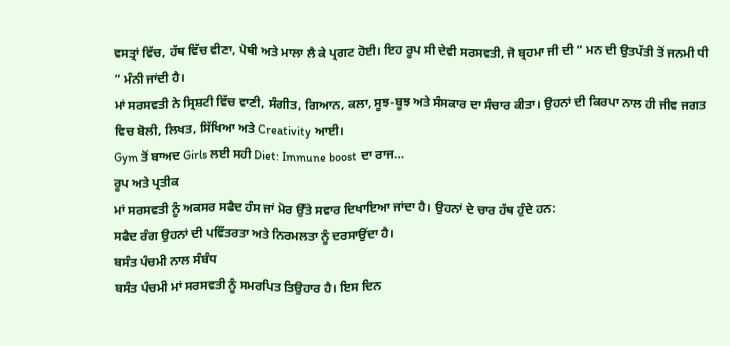ਵਸਤ੍ਰਾਂ ਵਿੱਚ, ਹੱਥ ਵਿੱਚ ਵੀਣਾ, ਪੋਥੀ ਅਤੇ ਮਾਲਾ ਲੈ ਕੇ ਪ੍ਰਗਟ ਹੋਈ। ਇਹ ਰੂਪ ਸੀ ਦੇਵੀ ਸਰਸਵਤੀ, ਜੋ ਬ੍ਰਹਮਾ ਜੀ ਦੀ ” ਮਨ ਦੀ ਉਤਪੱਤੀ ਤੋਂ ਜਨਮੀ ਧੀ ” ਮੰਨੀ ਜਾਂਦੀ ਹੈ।
ਮਾਂ ਸਰਸਵਤੀ ਨੇ ਸ੍ਰਿਸ਼ਟੀ ਵਿੱਚ ਵਾਣੀ, ਸੰਗੀਤ, ਗਿਆਨ, ਕਲਾ, ਸੂਝ-ਬੂਝ ਅਤੇ ਸੰਸਕਾਰ ਦਾ ਸੰਚਾਰ ਕੀਤਾ। ਉਹਨਾਂ ਦੀ ਕਿਰਪਾ ਨਾਲ ਹੀ ਜੀਵ ਜਗਤ ਵਿਚ ਬੋਲੀ, ਲਿਖਤ, ਸਿੱਖਿਆ ਅਤੇ Creativity ਆਈ।
Gym ਤੋਂ ਬਾਅਦ Girls ਲਈ ਸਹੀ Diet: Immune boost ਦਾ ਰਾਜ…
ਰੂਪ ਅਤੇ ਪ੍ਰਤੀਕ
ਮਾਂ ਸਰਸਵਤੀ ਨੂੰ ਅਕਸਰ ਸਫੈਦ ਹੰਸ ਜਾਂ ਮੋਰ ਉੱਤੇ ਸਵਾਰ ਦਿਖਾਇਆ ਜਾਂਦਾ ਹੈ। ਉਹਨਾਂ ਦੇ ਚਾਰ ਹੱਥ ਹੁੰਦੇ ਹਨ:
ਸਫੈਦ ਰੰਗ ਉਹਨਾਂ ਦੀ ਪਵਿੱਤਰਤਾ ਅਤੇ ਨਿਰਮਲਤਾ ਨੂੰ ਦਰਸਾਉਂਦਾ ਹੈ।
ਬਸੰਤ ਪੰਚਮੀ ਨਾਲ ਸੰਬੰਧ
ਬਸੰਤ ਪੰਚਮੀ ਮਾਂ ਸਰਸਵਤੀ ਨੂੰ ਸਮਰਪਿਤ ਤਿਉਹਾਰ ਹੈ। ਇਸ ਦਿਨ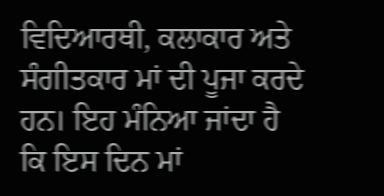ਵਿਦਿਆਰਥੀ, ਕਲਾਕਾਰ ਅਤੇ ਸੰਗੀਤਕਾਰ ਮਾਂ ਦੀ ਪੂਜਾ ਕਰਦੇ ਹਨ। ਇਹ ਮੰਨਿਆ ਜਾਂਦਾ ਹੈ ਕਿ ਇਸ ਦਿਨ ਮਾਂ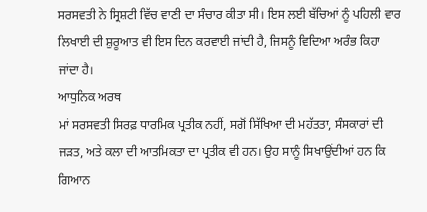ਸਰਸਵਤੀ ਨੇ ਸ੍ਰਿਸ਼ਟੀ ਵਿੱਚ ਵਾਣੀ ਦਾ ਸੰਚਾਰ ਕੀਤਾ ਸੀ। ਇਸ ਲਈ ਬੱਚਿਆਂ ਨੂੰ ਪਹਿਲੀ ਵਾਰ ਲਿਖਾਈ ਦੀ ਸ਼ੁਰੂਆਤ ਵੀ ਇਸ ਦਿਨ ਕਰਵਾਈ ਜਾਂਦੀ ਹੈ, ਜਿਸਨੂੰ ਵਿਦਿਆ ਅਰੰਭ ਕਿਹਾ ਜਾਂਦਾ ਹੈ।
ਆਧੁਨਿਕ ਅਰਥ
ਮਾਂ ਸਰਸਵਤੀ ਸਿਰਫ਼ ਧਾਰਮਿਕ ਪ੍ਰਤੀਕ ਨਹੀਂ, ਸਗੋਂ ਸਿੱਖਿਆ ਦੀ ਮਹੱਤਤਾ, ਸੰਸਕਾਰਾਂ ਦੀ ਜੜਤ, ਅਤੇ ਕਲਾ ਦੀ ਆਤਮਿਕਤਾ ਦਾ ਪ੍ਰਤੀਕ ਵੀ ਹਨ। ਉਹ ਸਾਨੂੰ ਸਿਖਾਉਂਦੀਆਂ ਹਨ ਕਿ ਗਿਆਨ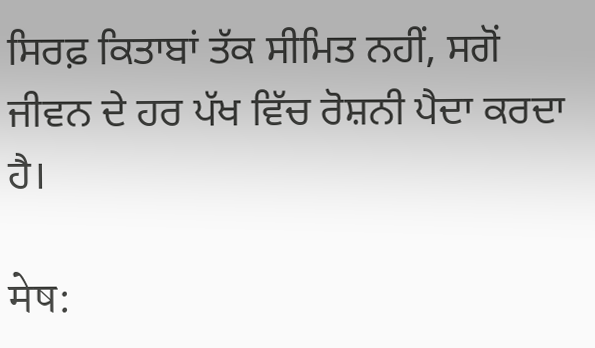ਸਿਰਫ਼ ਕਿਤਾਬਾਂ ਤੱਕ ਸੀਮਿਤ ਨਹੀਂ, ਸਗੋਂ ਜੀਵਨ ਦੇ ਹਰ ਪੱਖ ਵਿੱਚ ਰੋਸ਼ਨੀ ਪੈਦਾ ਕਰਦਾ ਹੈ।

मेष: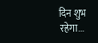दिन शुभ रहेगा...